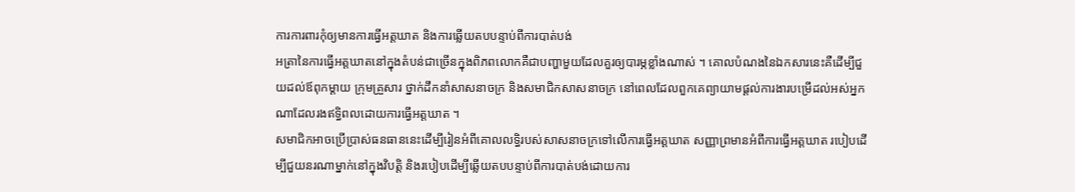ការការពារកុំឲ្យមានការធ្វើអត្តឃាត និងការឆ្លើយតបបន្ទាប់ពីការបាត់បង់
អត្រានៃការធ្វើអត្តឃាតនៅក្នុងតំបន់ជាច្រើនក្នុងពិភពលោកគឺជាបញ្ហាមួយដែលគួរឲ្យបារម្ភខ្លាំងណាស់ ។ គោលបំណងនៃឯកសារនេះគឺដើម្បីជួយដល់ឪពុកម្ដាយ ក្រុមគ្រួសារ ថ្នាក់ដឹកនាំសាសនាចក្រ និងសមាជិកសាសនាចក្រ នៅពេលដែលពួកគេព្យាយាមផ្ដល់ការងារបម្រើដល់អស់អ្នកណាដែលរងឥទ្ធិពលដោយការធ្វើអត្តឃាត ។
សមាជិកអាចប្រើប្រាស់ធនធាននេះដើម្បីរៀនអំពីគោលលទ្ធិរបស់សាសនាចក្រទៅលើការធ្វើអត្តឃាត សញ្ញាព្រមានអំពីការធ្វើអត្តឃាត របៀបដើម្បីជួយនរណាម្នាក់នៅក្នុងវិបត្តិ និងរបៀបដើម្បីឆ្លើយតបបន្ទាប់ពីការបាត់បង់ដោយការ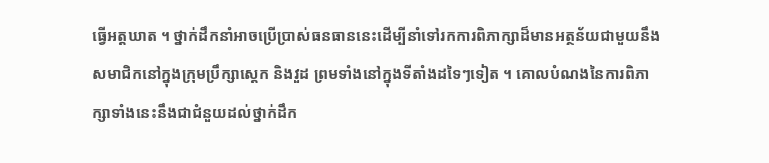ធ្វើអត្តឃាត ។ ថ្នាក់ដឹកនាំអាចប្រើប្រាស់ធនធាននេះដើម្បីនាំទៅរកការពិភាក្សាដ៏មានអត្ថន័យជាមួយនឹងសមាជិកនៅក្នុងក្រុមប្រឹក្សាស្ដេក និងវួដ ព្រមទាំងនៅក្នុងទីតាំងដទៃៗទៀត ។ គោលបំណងនៃការពិភាក្សាទាំងនេះនឹងជាជំនួយដល់ថ្នាក់ដឹក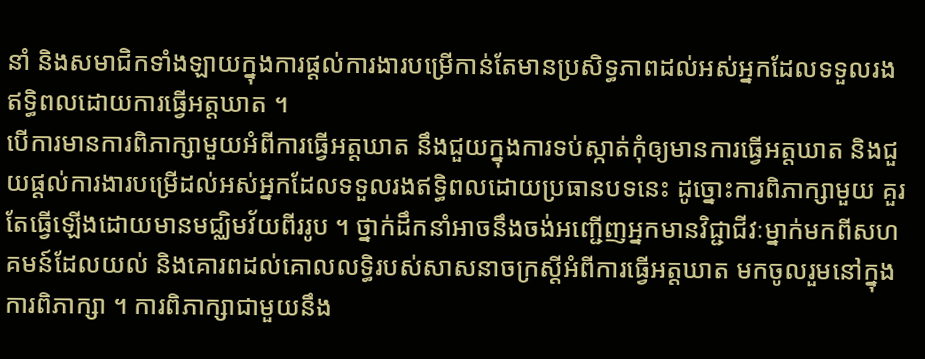នាំ និងសមាជិកទាំងឡាយក្នុងការផ្ដល់ការងារបម្រើកាន់តែមានប្រសិទ្ធភាពដល់អស់អ្នកដែលទទួលរងឥទ្ធិពលដោយការធ្វើអត្តឃាត ។
បើការមានការពិភាក្សាមួយអំពីការធ្វើអត្តឃាត នឹងជួយក្នុងការទប់ស្កាត់កុំឲ្យមានការធ្វើអត្តឃាត និងជួយផ្ដល់ការងារបម្រើដល់អស់អ្នកដែលទទួលរងឥទ្ធិពលដោយប្រធានបទនេះ ដូច្នោះការពិភាក្សាមួយ គួរតែធ្វើឡើងដោយមានមជ្ឈិមវ័យពីររូប ។ ថ្នាក់ដឹកនាំអាចនឹងចង់អញ្ជើញអ្នកមានវិជ្ជាជីវៈម្នាក់មកពីសហគមន៍ដែលយល់ និងគោរពដល់គោលលទ្ធិរបស់សាសនាចក្រស្ដីអំពីការធ្វើអត្តឃាត មកចូលរួមនៅក្នុងការពិភាក្សា ។ ការពិភាក្សាជាមួយនឹង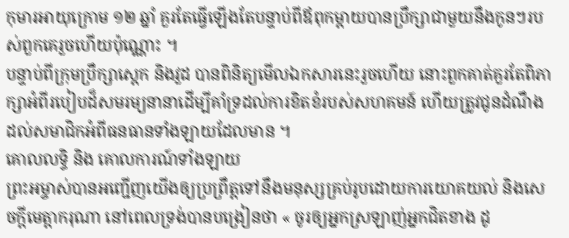កុមារអាយុក្រោម ១២ ឆ្នាំ គួរតែធ្វើឡើងតែបន្ទាប់ពីឪពុកម្ដាយបានប្រឹក្សាជាមួយនឹងកូនៗរបស់ពួកគេរួចហើយប៉ុណ្ណោះ ។
បន្ទាប់ពីក្រុមប្រឹក្សាស្ដេក និងវួដ បានពិនិត្យមើលឯកសារនេះរួចហើយ នោះពួកគាត់គួរតែពិភាក្សាអំពីរបៀបដ៏សមរម្យនានាដើម្បីគាំទ្រដល់ការខិតខំរបស់សហគមន៍ ហើយត្រូវជូនដំណឹងដល់សមាជិកអំពីធនធានទាំងឡាយដែលមាន ។
គោលលទ្ធិ និង គោលការណ៍ទាំងឡាយ
ព្រះអម្ចាស់បានអញ្ជើញយើងឲ្យប្រព្រឹត្តទៅនឹងមនុស្សគ្រប់រូបដោយការយោគយល់ និងសេចក្ដីមេត្តាករុណា នៅពេលទ្រង់បានបង្រៀនថា « ចូរឲ្យអ្នកស្រឡាញ់អ្នកជិតខាង ដូ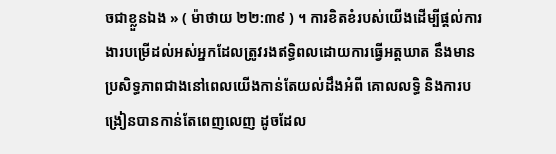ចជាខ្លួនឯង » ( ម៉ាថាយ ២២:៣៩ ) ។ ការខិតខំរបស់យើងដើម្បីផ្ដល់ការងារបម្រើដល់អស់អ្នកដែលត្រូវរងឥទ្ធិពលដោយការធ្វើអត្តឃាត នឹងមានប្រសិទ្ធភាពជាងនៅពេលយើងកាន់តែយល់ដឹងអំពី គោលលទ្ធិ និងការបង្រៀនបានកាន់តែពេញលេញ ដូចដែល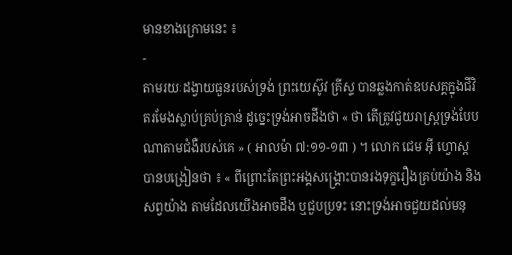មានខាងក្រោមនេះ ៖
-
តាមរយៈដង្វាយធួនរបស់ទ្រង់ ព្រះយេស៊ូវ គ្រីស្ទ បានឆ្លងកាត់ឧបសគ្គក្នុងជីវិតរមែងស្លាប់គ្រប់គ្រាន់ ដូច្នេះទ្រង់អាចដឹងថា « ថា តើត្រូវជួយរាស្ត្រទ្រង់បែបណាតាមជំងឺរបស់គេ » ( អាលម៉ា ៧:១១-១៣ ) ។ លោក ជេម អ៊ី ហ្វោស្ដ បានបង្រៀនថា ៖ « ពីព្រោះតែព្រះអង្គសង្គ្រោះបានរងទុក្ខរឿងគ្រប់យ៉ាង និងសព្វយ៉ាង តាមដែលយើងអាចដឹង ឬជួបប្រទះ នោះទ្រង់អាចជួយដល់មនុ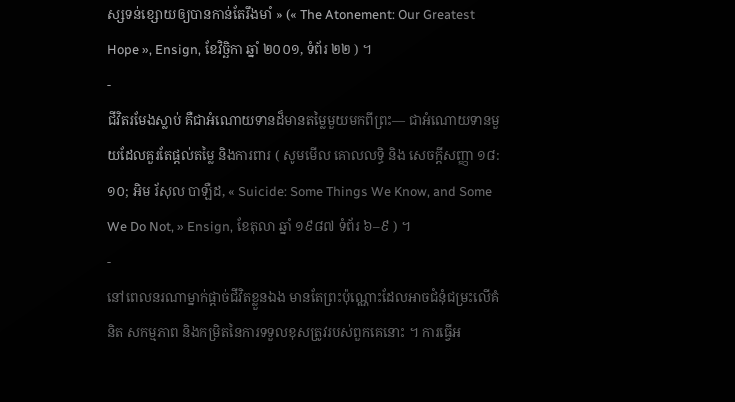ស្សទន់ខ្សោយឲ្យបានកាន់តែរឹងមាំ » (« The Atonement: Our Greatest Hope », Ensign, ខែវិច្ឆិកា ឆ្នាំ ២០០១, ទំព័រ ២២ ) ។
-
ជីវិតរមែងស្លាប់ គឺជាអំណោយទានដ៏មានតម្លៃមួយមកពីព្រះ— ជាអំណោយទានមួយដែលគួរតែផ្ដល់តម្លៃ និងការពារ ( សូមមើល គោលលទ្ធិ និង សេចក្ដីសញ្ញា ១៨:១០; អិម រ័សុល បាឡឺដ, « Suicide: Some Things We Know, and Some We Do Not, » Ensign, ខែតុលា ឆ្នាំ ១៩៨៧ ទំព័រ ៦–៩ ) ។
-
នៅពេលនរណាម្នាក់ផ្ដាច់ជីវិតខ្លួនឯង មានតែព្រះប៉ុណ្ណោះដែលអាចជំនុំជម្រះលើគំនិត សកម្មភាព និងកម្រិតនៃការទទួលខុសត្រូវរបស់ពួកគេនោះ ។ ការធ្វើអ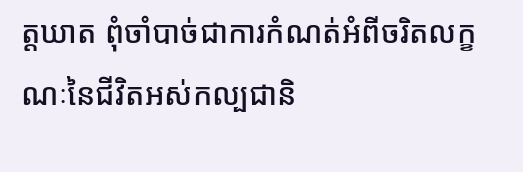ត្តឃាត ពុំចាំបាច់ជាការកំណត់អំពីចរិតលក្ខណៈនៃជីវិតអស់កល្បជានិ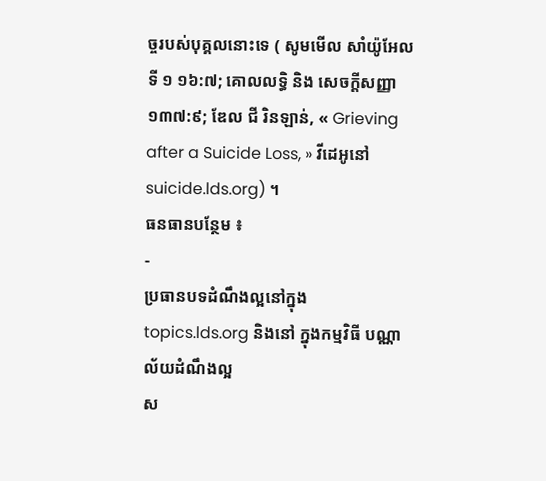ច្ចរបស់បុគ្គលនោះទេ ( សូមមើល សាំយ៉ូអែលទី ១ ១៦:៧; គោលលទ្ធិ និង សេចក្ដីសញ្ញា ១៣៧:៩; ឌែល ជី រិនឡាន់, « Grieving after a Suicide Loss, » វីដេអូនៅ suicide.lds.org) ។
ធនធានបន្ថែម ៖
-
ប្រធានបទដំណឹងល្អនៅក្នុង topics.lds.org និងនៅ ក្នុងកម្មវិធី បណ្ណាល័យដំណឹងល្អ
ស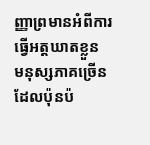ញ្ញាព្រមានអំពីការធ្វើអត្តឃាតខ្លួន
មនុស្សភាគច្រើនដែលប៉ុនប៉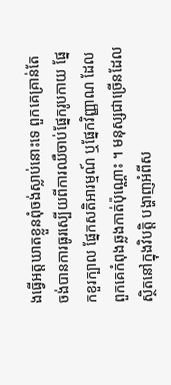ងធ្វើអត្តឃាតខ្លួនពុំចង់ស្លាប់នោះទេ ពួកគេគ្រាន់តែចង់បានការធូរស្បើយពីការឈឺចាប់ផ្នែករូបកាយ ផ្នែកខួរក្បាល ផ្នែកសតិអារម្មណ៍ ឬផ្នែកវិញ្ញាណ ដែលពួកគេកំពុងឆ្លងកាត់ប៉ុណ្ណោះ ។ មនុស្សជាច្រើនដែលស្ថិតនៅក្នុងវិបត្តិ បង្ហាញអំពីស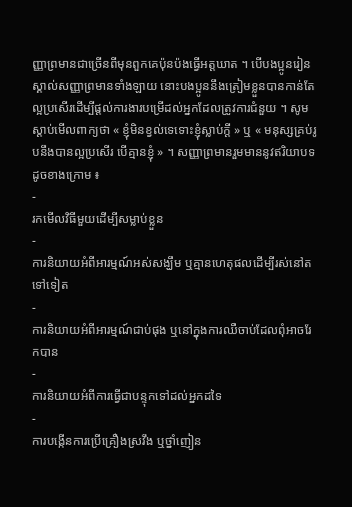ញ្ញាព្រមានជាច្រើនពីមុនពួកគេប៉ុនប៉ងធ្វើអត្តឃាត ។ បើបងប្អូនរៀនស្គាល់សញ្ញាព្រមានទាំងឡាយ នោះបងប្អូននឹងត្រៀមខ្លួនបានកាន់តែល្អប្រសើរដើម្បីផ្ដល់ការងារបម្រើដល់អ្នកដែលត្រូវការជំនួយ ។ សូមស្ដាប់មើលពាក្យថា « ខ្ញុំមិនខ្វល់ទេទោះខ្ញុំស្លាប់ក្ដី » ឬ « មនុស្សគ្រប់រូបនឹងបានល្អប្រសើរ បើគ្មានខ្ញុំ » ។ សញ្ញាព្រមានរួមមាននូវឥរិយាបទដូចខាងក្រោម ៖
-
រកមើលវិធីមួយដើម្បីសម្លាប់ខ្លួន
-
ការនិយាយអំពីអារម្មណ៍អស់សង្ឃឹម ឬគ្មានហេតុផលដើម្បីរស់នៅតទៅទៀត
-
ការនិយាយអំពីអារម្មណ៍ជាប់ផុង ឬនៅក្នុងការឈឺចាប់ដែលពុំអាចរែកបាន
-
ការនិយាយអំពីការធ្វើជាបន្ទុកទៅដល់អ្នកដទៃ
-
ការបង្កើនការប្រើគ្រឿងស្រវឹង ឬថ្នាំញៀន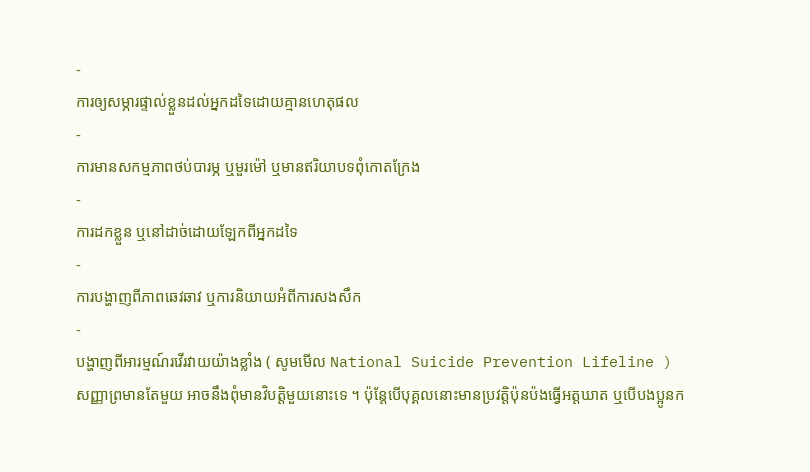-
ការឲ្យសម្ភារផ្ទាល់ខ្លួនដល់អ្នកដទៃដោយគ្មានហេតុផល
-
ការមានសកម្មភាពថប់បារម្ភ ឬមួរម៉ៅ ឬមានឥរិយាបទពុំកោតក្រែង
-
ការដកខ្លួន ឬនៅដាច់ដោយឡែកពីអ្នកដទៃ
-
ការបង្ហាញពីភាពឆេវឆាវ ឬការនិយាយអំពីការសងសឹក
-
បង្ហាញពីអារម្មណ៍រវើរវាយយ៉ាងខ្លាំង ( សូមមើល National Suicide Prevention Lifeline )
សញ្ញាព្រមានតែមួយ អាចនឹងពុំមានវិបត្តិមួយនោះទេ ។ ប៉ុន្តែបើបុគ្គលនោះមានប្រវត្តិប៉ុនប៉ងធ្វើអត្តឃាត ឬបើបងប្អូនក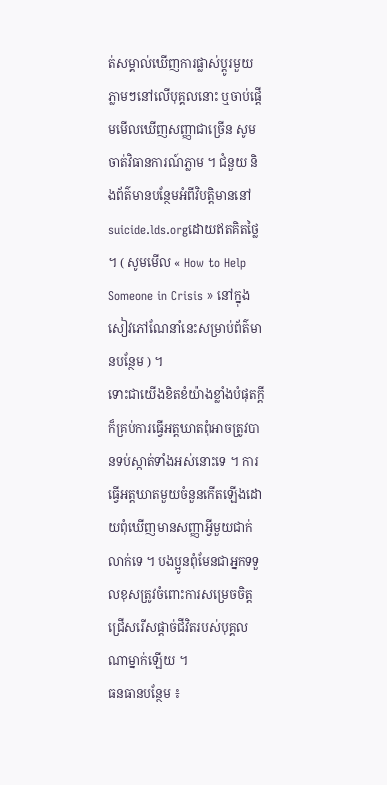ត់សម្គាល់ឃើញការផ្លាស់ប្ដូរមួយភ្លាមៗនៅលើបុគ្គលនោះ ឬចាប់ផ្ដើមមើលឃើញសញ្ញាជាច្រើន សូមចាត់វិធានការណ៍ភ្លាម ។ ជំនួយ និងព័ត៌មានបន្ថែមអំពីវិបត្តិមាននៅ suicide.lds.orgដោយឥតគិតថ្លៃ ។ ( សូមមើល « How to Help Someone in Crisis » នៅក្នុងសៀវភៅណែនាំនេះសម្រាប់ព័ត៌មានបន្ថែម ) ។
ទោះជាយើងខិតខំយ៉ាងខ្លាំងបំផុតក្ដី ក៏គ្រប់ការធ្វើអត្តឃាតពុំអាចត្រូវបានទប់ស្កាត់ទាំងអស់នោះទេ ។ ការធ្វើអត្តឃាតមួយចំនួនកើតឡើងដោយពុំឃើញមានសញ្ញាអ្វីមួយជាក់លាក់ទេ ។ បងប្អូនពុំមែនជាអ្នកទទួលខុសត្រូវចំពោះការសម្រេចចិត្តជ្រើសរើសផ្ដាច់ជីវិតរបស់បុគ្គលណាម្នាក់ឡើយ ។
ធនធានបន្ថែម ៖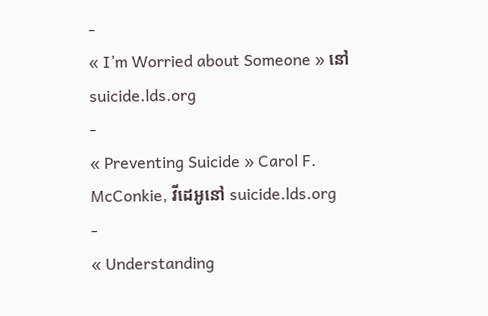-
« I’m Worried about Someone » នៅ suicide.lds.org
-
« Preventing Suicide » Carol F. McConkie, វីដេអូនៅ suicide.lds.org
-
« Understanding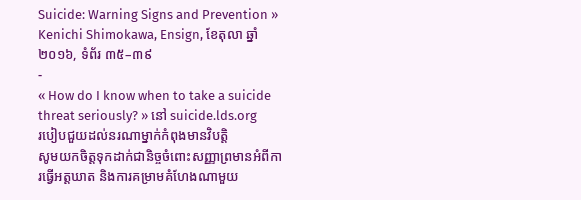Suicide: Warning Signs and Prevention » Kenichi Shimokawa, Ensign, ខែតុលា ឆ្នាំ ២០១៦, ទំព័រ ៣៥–៣៩
-
« How do I know when to take a suicide threat seriously? » នៅ suicide.lds.org
របៀបជួយដល់នរណាម្នាក់កំពុងមានវិបត្តិ
សូមយកចិត្តទុកដាក់ជានិច្ចចំពោះសញ្ញាព្រមានអំពីការធ្វើអត្តឃាត និងការគម្រាមគំហែងណាមួយ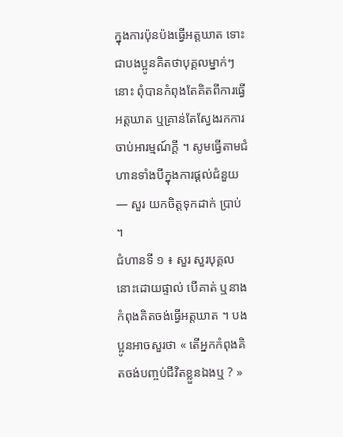ក្នុងការប៉ុនប៉ងធ្វើអត្តឃាត ទោះជាបងប្អូនគិតថាបុគ្គលម្នាក់ៗនោះ ពុំបានកំពុងតែគិតពីការធ្វើអត្តឃាត ឬគ្រាន់តែស្វែងរកការចាប់អារម្មណ៍ក្ដី ។ សូមធ្វើតាមជំហានទាំងបីក្នុងការផ្ដល់ជំនួយ— សួរ យកចិត្តទុកដាក់ ប្រាប់ ។
ជំហានទី ១ ៖ សួរ សួរបុគ្គលនោះដោយផ្ទាល់ បើគាត់ ឬនាងកំពុងគិតចង់ធ្វើអត្តឃាត ។ បងប្អូនអាចសួរថា « តើអ្នកកំពុងគិតចង់បញ្ចប់ជីវិតខ្លួនឯងឬ ? »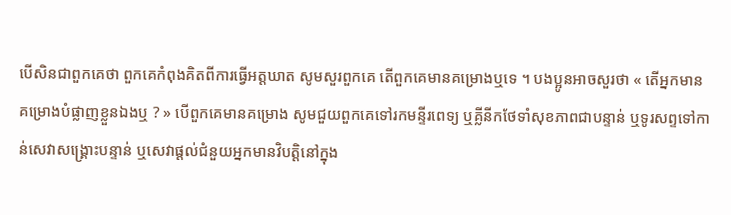បើសិនជាពួកគេថា ពួកគេកំពុងគិតពីការធ្វើអត្តឃាត សូមសួរពួកគេ តើពួកគេមានគម្រោងឬទេ ។ បងប្អូនអាចសួរថា « តើអ្នកមានគម្រោងបំផ្លាញខ្លួនឯងឬ ? » បើពួកគេមានគម្រោង សូមជួយពួកគេទៅរកមន្ទីរពេទ្យ ឬគ្លីនីកថែទាំសុខភាពជាបន្ទាន់ ឬទូរសព្ទទៅកាន់សេវាសង្គ្រោះបន្ទាន់ ឬសេវាផ្ដល់ជំនួយអ្នកមានវិបត្តិនៅក្នុង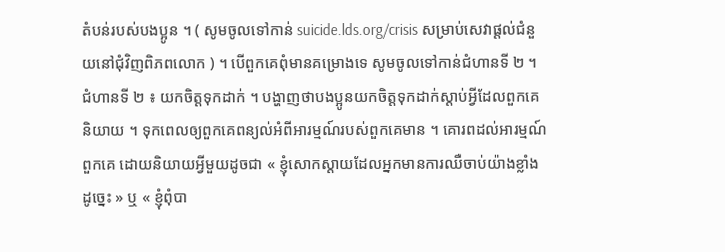តំបន់របស់បងប្អូន ។ ( សូមចូលទៅកាន់ suicide.lds.org/crisis សម្រាប់សេវាផ្ដល់ជំនួយនៅជុំវិញពិភពលោក ) ។ បើពួកគេពុំមានគម្រោងទេ សូមចូលទៅកាន់ជំហានទី ២ ។
ជំហានទី ២ ៖ យកចិត្តទុកដាក់ ។ បង្ហាញថាបងប្អូនយកចិត្តទុកដាក់ស្ដាប់អ្វីដែលពួកគេនិយាយ ។ ទុកពេលឲ្យពួកគេពន្យល់អំពីអារម្មណ៍របស់ពួកគេមាន ។ គោរពដល់អារម្មណ៍ពួកគេ ដោយនិយាយអ្វីមួយដូចជា « ខ្ញុំសោកស្ដាយដែលអ្នកមានការឈឺចាប់យ៉ាងខ្លាំងដូច្នេះ » ឬ « ខ្ញុំពុំបា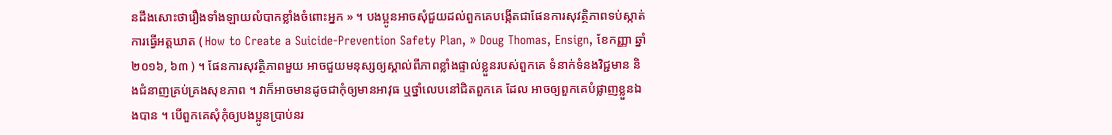នដឹងសោះថារឿងទាំងឡាយលំបាកខ្លាំងចំពោះអ្នក » ។ បងប្អូនអាចសុំជួយដល់ពួកគេបង្កើតជាផែនការសុវត្ថិភាពទប់ស្កាត់ការធ្វើអត្តឃាត ( How to Create a Suicide-Prevention Safety Plan, » Doug Thomas, Ensign, ខែកញ្ញា ឆ្នាំ ២០១៦, ៦៣ ) ។ ផែនការសុវត្ថិភាពមួយ អាចជួយមនុស្សឲ្យស្គាល់ពីភាពខ្លាំងផ្ទាល់ខ្លួនរបស់ពួកគេ ទំនាក់ទំនងវិជ្ជមាន និងជំនាញគ្រប់គ្រងសុខភាព ។ វាក៏អាចមានដូចជាកុំឲ្យមានអាវុធ ឬថ្នាំលេបនៅជិតពួកគេ ដែល អាចឲ្យពួកគេបំផ្លាញខ្លួនឯងបាន ។ បើពួកគេសុំកុំឲ្យបងប្អូនប្រាប់នរ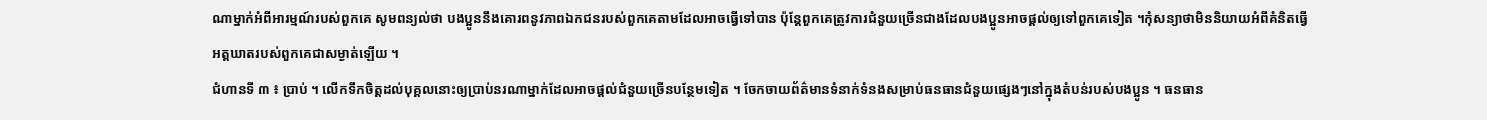ណាម្នាក់អំពីអារម្មណ៍របស់ពួកគេ សូមពន្យល់ថា បងប្អូននឹងគោរពនូវភាពឯកជនរបស់ពួកគេតាមដែលអាចធ្វើទៅបាន ប៉ុន្តែពួកគេត្រូវការជំនួយច្រើនជាងដែលបងប្អូនអាចផ្ដល់ឲ្យទៅពួកគេទៀត ។កុំសន្យាថាមិននិយាយអំពីគំនិតធ្វើអត្តឃាតរបស់ពួកគេជាសម្ងាត់ឡើយ ។
ជំហានទី ៣ ៖ ប្រាប់ ។ លើកទឹកចិត្តដល់បុគ្គលនោះឲ្យប្រាប់នរណាម្នាក់ដែលអាចផ្ដល់ជំនួយច្រើនបន្ថែមទៀត ។ ចែកចាយព័ត៌មានទំនាក់ទំនងសម្រាប់ធនធានជំនួយផ្សេងៗនៅក្នុងតំបន់របស់បងប្អូន ។ ធនធាន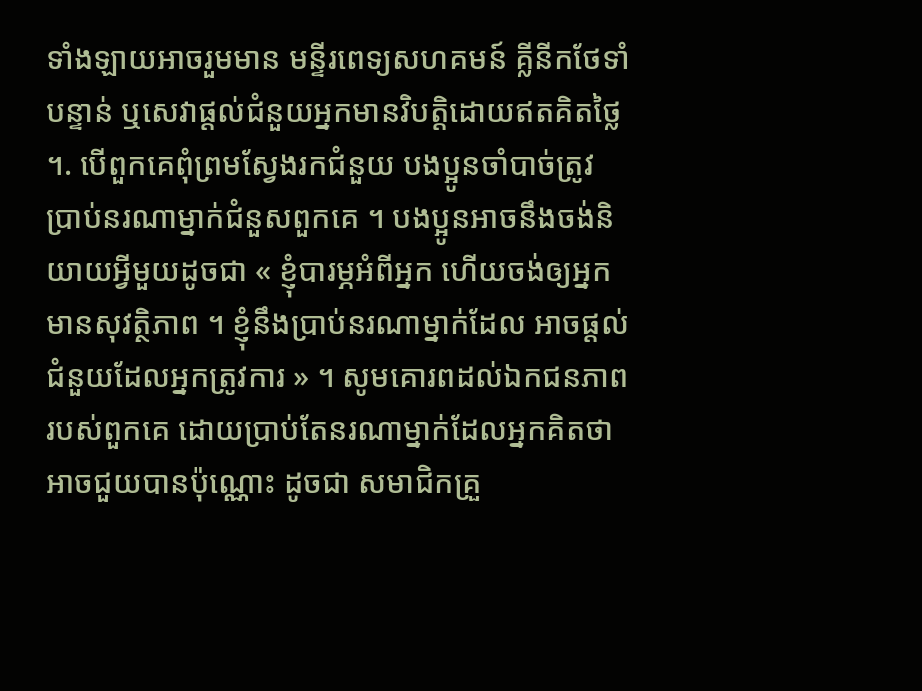ទាំងឡាយអាចរួមមាន មន្ទីរពេទ្យសហគមន៍ គ្លីនីកថែទាំបន្ទាន់ ឬសេវាផ្ដល់ជំនួយអ្នកមានវិបត្តិដោយឥតគិតថ្លៃ ។. បើពួកគេពុំព្រមស្វែងរកជំនួយ បងប្អូនចាំបាច់ត្រូវប្រាប់នរណាម្នាក់ជំនួសពួកគេ ។ បងប្អូនអាចនឹងចង់និយាយអ្វីមួយដូចជា « ខ្ញុំបារម្ភអំពីអ្នក ហើយចង់ឲ្យអ្នកមានសុវត្ថិភាព ។ ខ្ញុំនឹងប្រាប់នរណាម្នាក់ដែល អាចផ្ដល់ជំនួយដែលអ្នកត្រូវការ » ។ សូមគោរពដល់ឯកជនភាពរបស់ពួកគេ ដោយប្រាប់តែនរណាម្នាក់ដែលអ្នកគិតថាអាចជួយបានប៉ុណ្ណោះ ដូចជា សមាជិកគ្រួ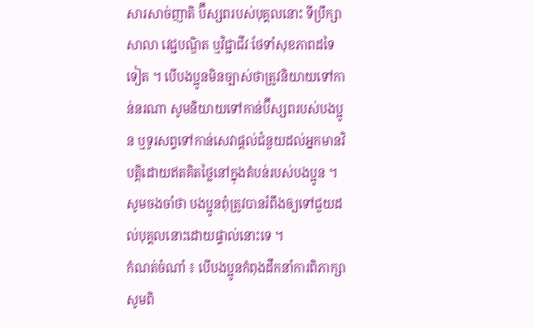សារសាច់ញាតិ ប៊ីស្សពរបស់បុគ្គលនោះ ទីប្រឹក្សាសាលា វេជ្ជបណ្ឌិត ឬវិជ្ជាជីវៈថែទាំសុខភាពដទៃទៀត ។ បើបងប្អូនមិនច្បាស់ថាត្រូវនិយាយទៅកាន់នរណា សូមនិយាយទៅកាន់ប៊ីស្សពរបស់បងប្អូន ឬទូរសព្ទទៅកាន់សេវាផ្ដល់ជំនួយដល់អ្នកមានវិបត្តិដោយឥតគិតថ្លៃនៅក្នុងតំបន់របស់បងប្អូន ។ សូមចងចាំថា បងប្អូនពុំត្រូវបានរំពឹងឲ្យទៅជួយដល់បុគ្គលនោះដោយផ្ទាល់នោះទេ ។
កំណត់ចំណាំ ៖ បើបងប្អូនកំពុងដឹកនាំការពិភាក្សា សូមពិ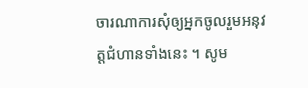ចារណាការសុំឲ្យអ្នកចូលរួមអនុវត្តជំហានទាំងនេះ ។ សូម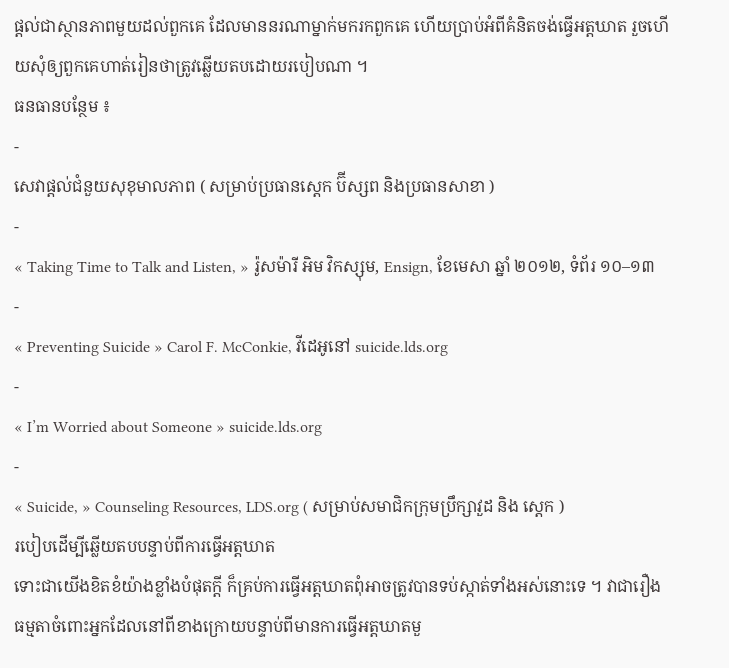ផ្ដល់ជាស្ថានភាពមួយដល់ពួកគេ ដែលមាននរណាម្នាក់មករកពួកគេ ហើយប្រាប់អំពីគំនិតចង់ធ្វើអត្តឃាត រួចហើយសុំឲ្យពួកគេហាត់រៀនថាត្រូវឆ្លើយតបដោយរបៀបណា ។
ធនធានបន្ថែម ៖
-
សេវាផ្ដល់ជំនួយសុខុមាលភាព ( សម្រាប់ប្រធានស្ដេក ប៊ីស្សព និងប្រធានសាខា )
-
« Taking Time to Talk and Listen, » រ៉ូសម៉ារី អិម វិកស្សុម, Ensign, ខែមេសា ឆ្នាំ ២០១២, ទំព័រ ១០–១៣
-
« Preventing Suicide » Carol F. McConkie, វីដេអូនៅ suicide.lds.org
-
« I’m Worried about Someone » suicide.lds.org
-
« Suicide, » Counseling Resources, LDS.org ( សម្រាប់សមាជិកក្រុមប្រឹក្សាវួដ និង ស្ដេក )
របៀបដើម្បីឆ្លើយតបបន្ទាប់ពីការធ្វើអត្តឃាត
ទោះជាយើងខិតខំយ៉ាងខ្លាំងបំផុតក្ដី ក៏គ្រប់ការធ្វើអត្តឃាតពុំអាចត្រូវបានទប់ស្កាត់ទាំងអស់នោះទេ ។ វាជារឿងធម្មតាចំពោះអ្នកដែលនៅពីខាងក្រោយបន្ទាប់ពីមានការធ្វើអត្តឃាតមួ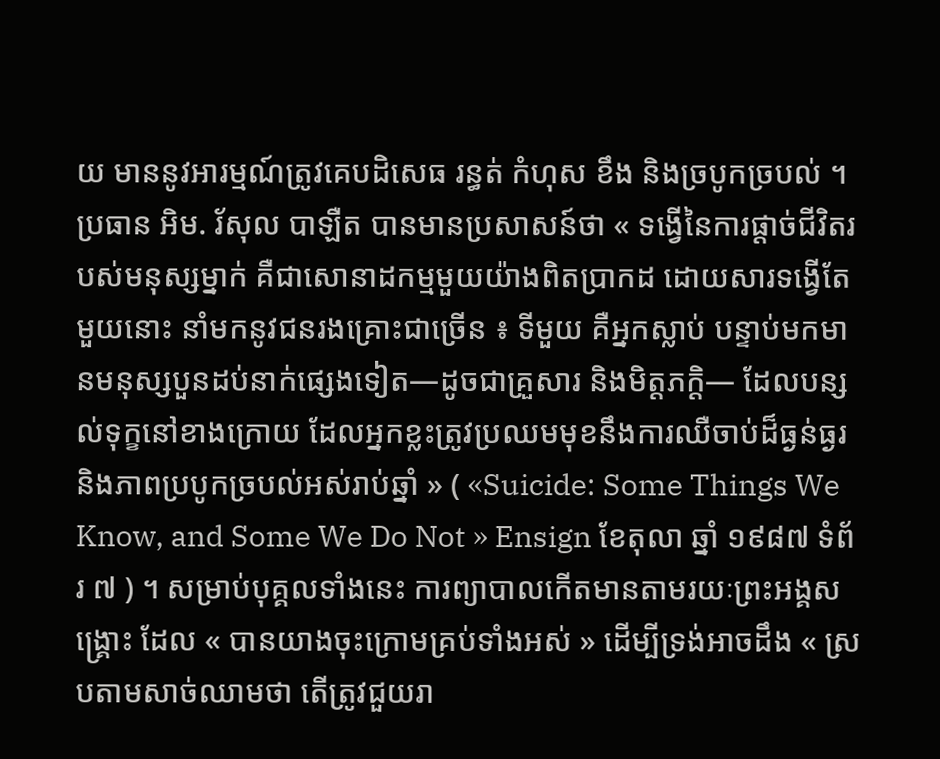យ មាននូវអារម្មណ៍ត្រូវគេបដិសេធ រន្ធត់ កំហុស ខឹង និងច្របូកច្របល់ ។ ប្រធាន អិម. រ័សុល បាឡឺត បានមានប្រសាសន៍ថា « ទង្វើនៃការផ្ដាច់ជីវិតរបស់មនុស្សម្នាក់ គឺជាសោនាដកម្មមួយយ៉ាងពិតប្រាកដ ដោយសារទង្វើតែមួយនោះ នាំមកនូវជនរងគ្រោះជាច្រើន ៖ ទីមួយ គឺអ្នកស្លាប់ បន្ទាប់មកមានមនុស្សបួនដប់នាក់ផ្សេងទៀត—ដូចជាគ្រួសារ និងមិត្តភក្ដិ— ដែលបន្សល់ទុក្ខនៅខាងក្រោយ ដែលអ្នកខ្លះត្រូវប្រឈមមុខនឹងការឈឺចាប់ដ៏ធ្ងន់ធ្ងរ និងភាពប្របូកច្របល់អស់រាប់ឆ្នាំ » ( «Suicide: Some Things We Know, and Some We Do Not » Ensign ខែតុលា ឆ្នាំ ១៩៨៧ ទំព័រ ៧ ) ។ សម្រាប់បុគ្គលទាំងនេះ ការព្យាបាលកើតមានតាមរយៈព្រះអង្គសង្គ្រោះ ដែល « បានយាងចុះក្រោមគ្រប់ទាំងអស់ » ដើម្បីទ្រង់អាចដឹង « ស្របតាមសាច់ឈាមថា តើត្រូវជួយរា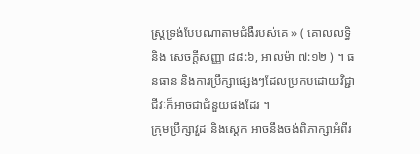ស្ត្រទ្រង់បែបណាតាមជំងឺរបស់គេ » ( គោលលទ្ធិ និង សេចក្ដីសញ្ញា ៨៨:៦, អាលម៉ា ៧:១២ ) ។ ធនធាន និងការប្រឹក្សាផ្សេងៗដែលប្រកបដោយវិជ្ជាជីវៈក៏អាចជាជំនួយផងដែរ ។
ក្រុមប្រឹក្សាវួដ និងស្ដេក អាចនឹងចង់ពិភាក្សាអំពីរ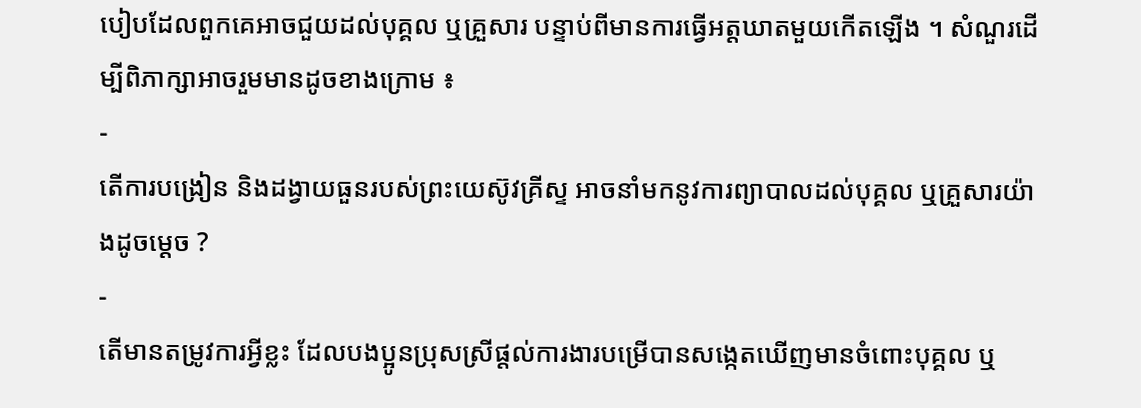បៀបដែលពួកគេអាចជួយដល់បុគ្គល ឬគ្រួសារ បន្ទាប់ពីមានការធ្វើអត្តឃាតមួយកើតឡើង ។ សំណួរដើម្បីពិភាក្សាអាចរួមមានដូចខាងក្រោម ៖
-
តើការបង្រៀន និងដង្វាយធួនរបស់ព្រះយេស៊ូវគ្រីស្ទ អាចនាំមកនូវការព្យាបាលដល់បុគ្គល ឬគ្រួសារយ៉ាងដូចម្ដេច ?
-
តើមានតម្រូវការអ្វីខ្លះ ដែលបងប្អូនប្រុសស្រីផ្ដល់ការងារបម្រើបានសង្កេតឃើញមានចំពោះបុគ្គល ឬ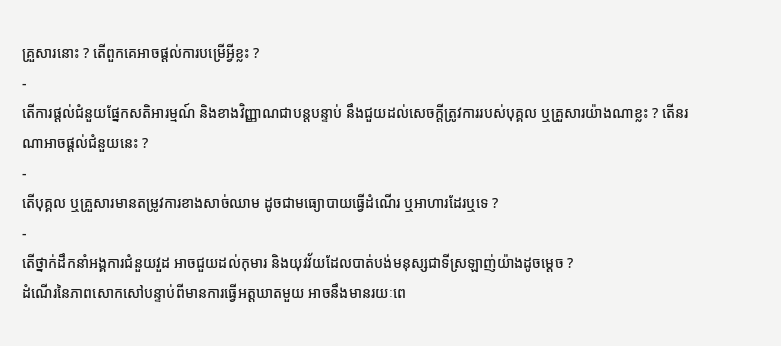គ្រួសារនោះ ? តើពួកគេអាចផ្ដល់ការបម្រើអ្វីខ្លះ ?
-
តើការផ្ដល់ជំនួយផ្នែកសតិអារម្មណ៍ និងខាងវិញ្ញាណជាបន្ដបន្ទាប់ នឹងជួយដល់សេចក្ដីត្រូវការរបស់បុគ្គល ឬគ្រួសារយ៉ាងណាខ្លះ ? តើនរណាអាចផ្ដល់ជំនួយនេះ ?
-
តើបុគ្គល ឬគ្រួសារមានតម្រូវការខាងសាច់ឈាម ដូចជាមធ្យោបាយធ្វើដំណើរ ឬអាហារដែរឬទេ ?
-
តើថ្នាក់ដឹកនាំអង្គការជំនួយវួដ អាចជួយដល់កុមារ និងយុវវ័យដែលបាត់បង់មនុស្សជាទីស្រឡាញ់យ៉ាងដូចម្ដេច ?
ដំណើរនៃភាពសោកសៅបន្ទាប់ពីមានការធ្វើអត្តឃាតមួយ អាចនឹងមានរយៈពេ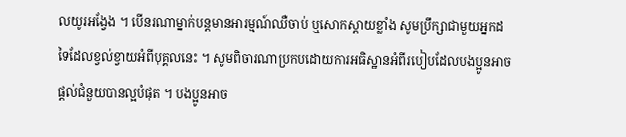លយូរអង្វែង ។ បើនរណាម្នាក់បន្ដមានអារម្មណ៍ឈឺចាប់ ឬសោកស្តាយខ្លាំង សូមប្រឹក្សាជាមួយអ្នកដទៃដែលខ្វល់ខ្វាយអំពីបុគ្គលនេះ ។ សូមពិចារណាប្រកបដោយការអធិស្ឋានអំពីរបៀបដែលបងប្អូនអាចផ្ដល់ជំនួយបានល្អបំផុត ។ បងប្អូនអាច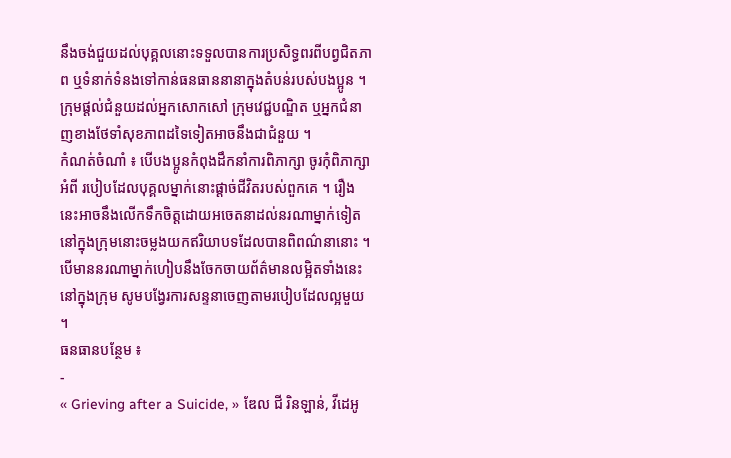នឹងចង់ជួយដល់បុគ្គលនោះទទួលបានការប្រសិទ្ធពរពីបព្វជិតភាព ឬទំនាក់ទំនងទៅកាន់ធនធាននានាក្នុងតំបន់របស់បងប្អូន ។ ក្រុមផ្ដល់ជំនួយដល់អ្នកសោកសៅ ក្រុមវេជ្ជបណ្ឌិត ឬអ្នកជំនាញខាងថែទាំសុខភាពដទៃទៀតអាចនឹងជាជំនួយ ។
កំណត់ចំណាំ ៖ បើបងប្អូនកំពុងដឹកនាំការពិភាក្សា ចូរកុំពិភាក្សាអំពី របៀបដែលបុគ្គលម្នាក់នោះផ្ដាច់ជីវិតរបស់ពួកគេ ។ រឿងនេះអាចនឹងលើកទឹកចិត្តដោយអចេតនាដល់នរណាម្នាក់ទៀតនៅក្នុងក្រុមនោះចម្លងយកឥរិយាបទដែលបានពិពណ៌នានោះ ។ បើមាននរណាម្នាក់ហៀបនឹងចែកចាយព័ត៌មានលម្អិតទាំងនេះនៅក្នុងក្រុម សូមបង្វែរការសន្ទនាចេញតាមរបៀបដែលល្អមួយ ។
ធនធានបន្ថែម ៖
-
« Grieving after a Suicide, » ឌែល ជី រិនឡាន់, វីដេអូ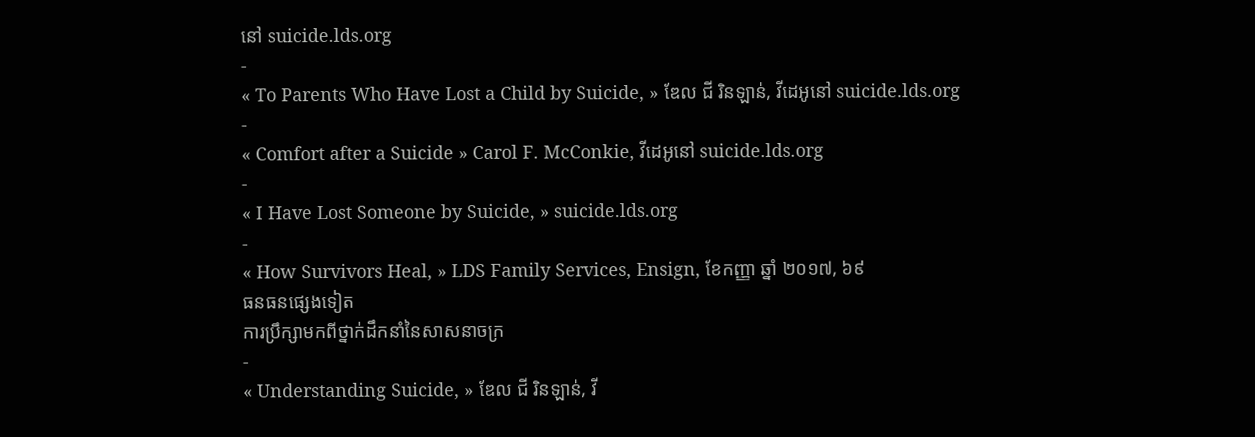នៅ suicide.lds.org
-
« To Parents Who Have Lost a Child by Suicide, » ឌែល ជី រិនឡាន់, វីដេអូនៅ suicide.lds.org
-
« Comfort after a Suicide » Carol F. McConkie, វីដេអូនៅ suicide.lds.org
-
« I Have Lost Someone by Suicide, » suicide.lds.org
-
« How Survivors Heal, » LDS Family Services, Ensign, ខែកញ្ញា ឆ្នាំ ២០១៧, ៦៩
ធនធនផ្សេងទៀត
ការប្រឹក្សាមកពីថ្នាក់ដឹកនាំនៃសាសនាចក្រ
-
« Understanding Suicide, » ឌែល ជី រិនឡាន់, វី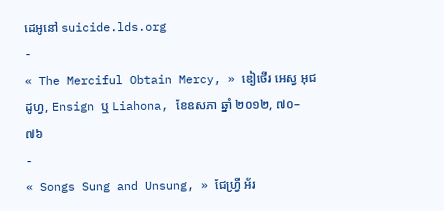ដេអូនៅ suicide.lds.org
-
« The Merciful Obtain Mercy, » ឌៀថើរ អេស្វ អុជដូហ្វ, Ensign ឬ Liahona, ខែឧសភា ឆ្នាំ ២០១២, ៧០–៧៦
-
« Songs Sung and Unsung, » ជែហ្វ្រី អ័រ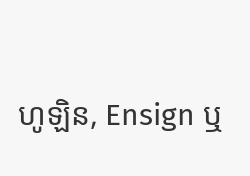ហូឡិន, Ensign ឬ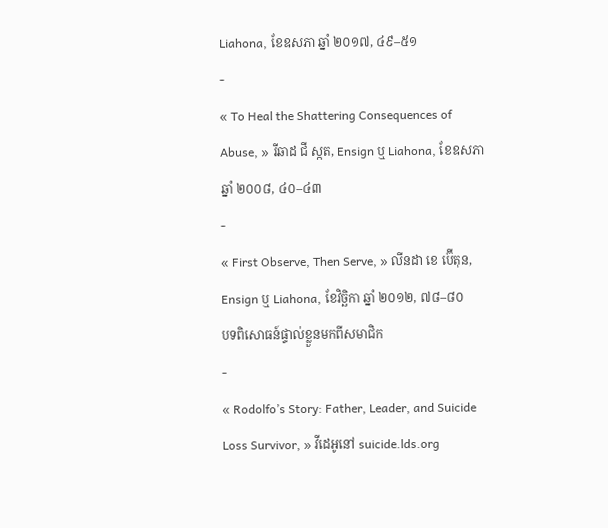Liahona, ខែឧសភា ឆ្នាំ ២០១៧, ៤៩–៥១
-
« To Heal the Shattering Consequences of Abuse, » រីឆាដ ជី ស្កត, Ensign ឬ Liahona, ខែឧសភា ឆ្នាំ ២០០៨, ៤០–៤៣
-
« First Observe, Then Serve, » លីនដា ខេ ប៊ើតុន, Ensign ឬ Liahona, ខែវិច្ឆិកា ឆ្នាំ ២០១២, ៧៨–៨០
បទពិសោធន៍ផ្ទាល់ខ្លួនមកពីសមាជិក
-
« Rodolfo’s Story: Father, Leader, and Suicide Loss Survivor, » វីដេអូនៅ suicide.lds.org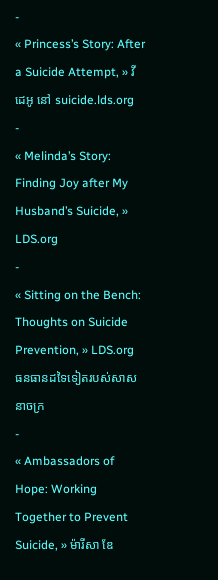-
« Princess’s Story: After a Suicide Attempt, » វីដេអូ នៅ suicide.lds.org
-
« Melinda’s Story: Finding Joy after My Husband’s Suicide, » LDS.org
-
« Sitting on the Bench: Thoughts on Suicide Prevention, » LDS.org
ធនធានដទៃទៀតរបស់សាសនាចក្រ
-
« Ambassadors of Hope: Working Together to Prevent Suicide, » ម៉ារីសា ឌែ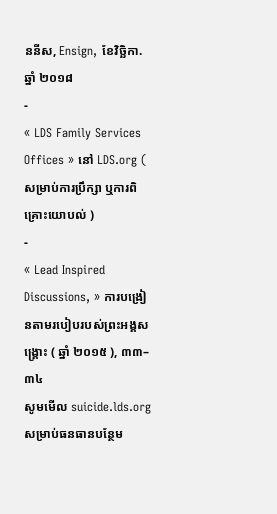ននីស, Ensign, ខែវិច្ឆិកា. ឆ្នាំ ២០១៨
-
« LDS Family Services Offices » នៅ LDS.org ( សម្រាប់ការប្រឹក្សា ឬការពិគ្រោះយោបល់ )
-
« Lead Inspired Discussions, » ការបង្រៀនតាមរបៀបរបស់ព្រះអង្គសង្គ្រោះ ( ឆ្នាំ ២០១៥ ), ៣៣–៣៤
សូមមើល suicide.lds.org សម្រាប់ធនធានបន្ថែម